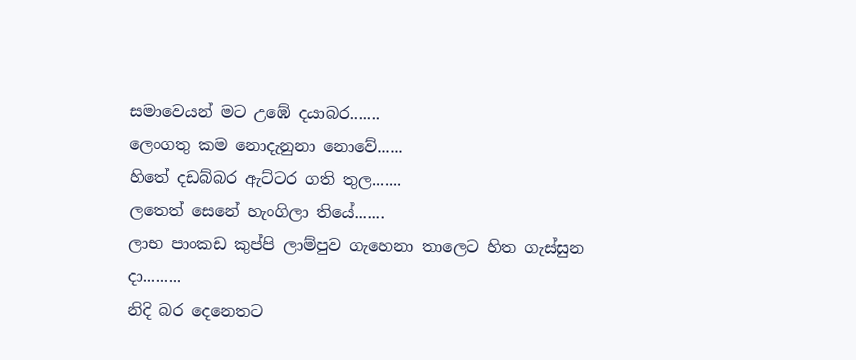සමාවෙයන් මට උඹේ දයාබර.......
ලෙංගතු කම නොදැනුනා නොවේ......
හිතේ දඩබ්බර ඇට්ටර ගති තුල.......
ලතෙත් සෙනේ හැංගිලා තියේ.......
ලාභ පාංකඩ කුප්පි ලාම්පුව ගැහෙනා තාලෙට හිත ගැස්සුන දා.........
නිදි බර දෙනෙතට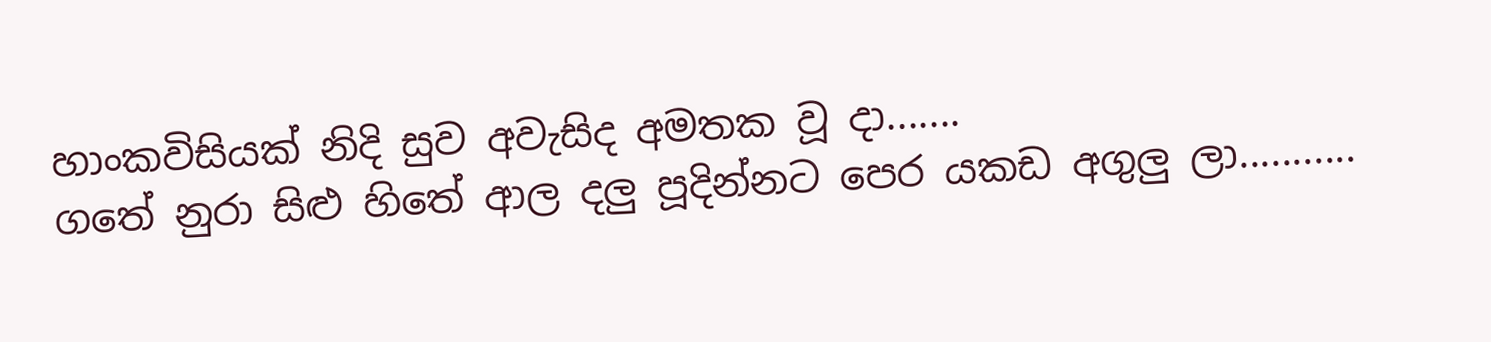හාංකවිසියක් නිදි සුව අවැසිද අමතක වූ දා.......
ගතේ නුරා සිළු හිතේ ආල දලු පූදින්නට පෙර යකඩ අගුලු ලා...........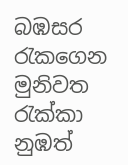බඹසර රැකගෙන මුනිවත රැක්කා නුඹත්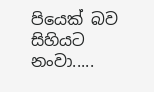පියෙක් බව සිහියට නංවා.....